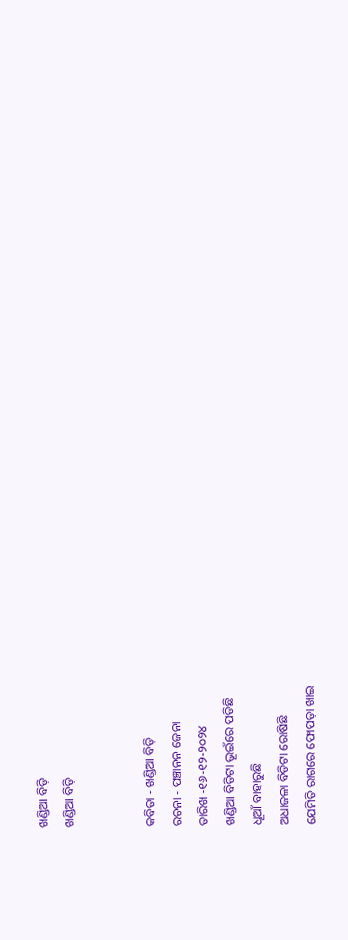ଖଣ୍ଡିଆ ବିଡ଼ି
ଖଣ୍ଡିଆ ବିଡ଼ି


କବିତା - ଖଣ୍ଡିଆ ବିଡ଼ି
ରଚନା - ପଞ୍ଚାନନ ଜେନା
ତାରିଖ -୧୬-୧୨-୨୦୨୪
ଖଣ୍ଡିଆ ବିଡିଟା ଭୂଇଁରେ ପଡିଛି
ଧୂଆଁ ବାହାରୁଛି
ଅଧାଜଳା ବିଡିଟା ରୋଷିଛି
ଯେମିତି ରାଗରେ ଫୋପଡ଼ା ଖାଇ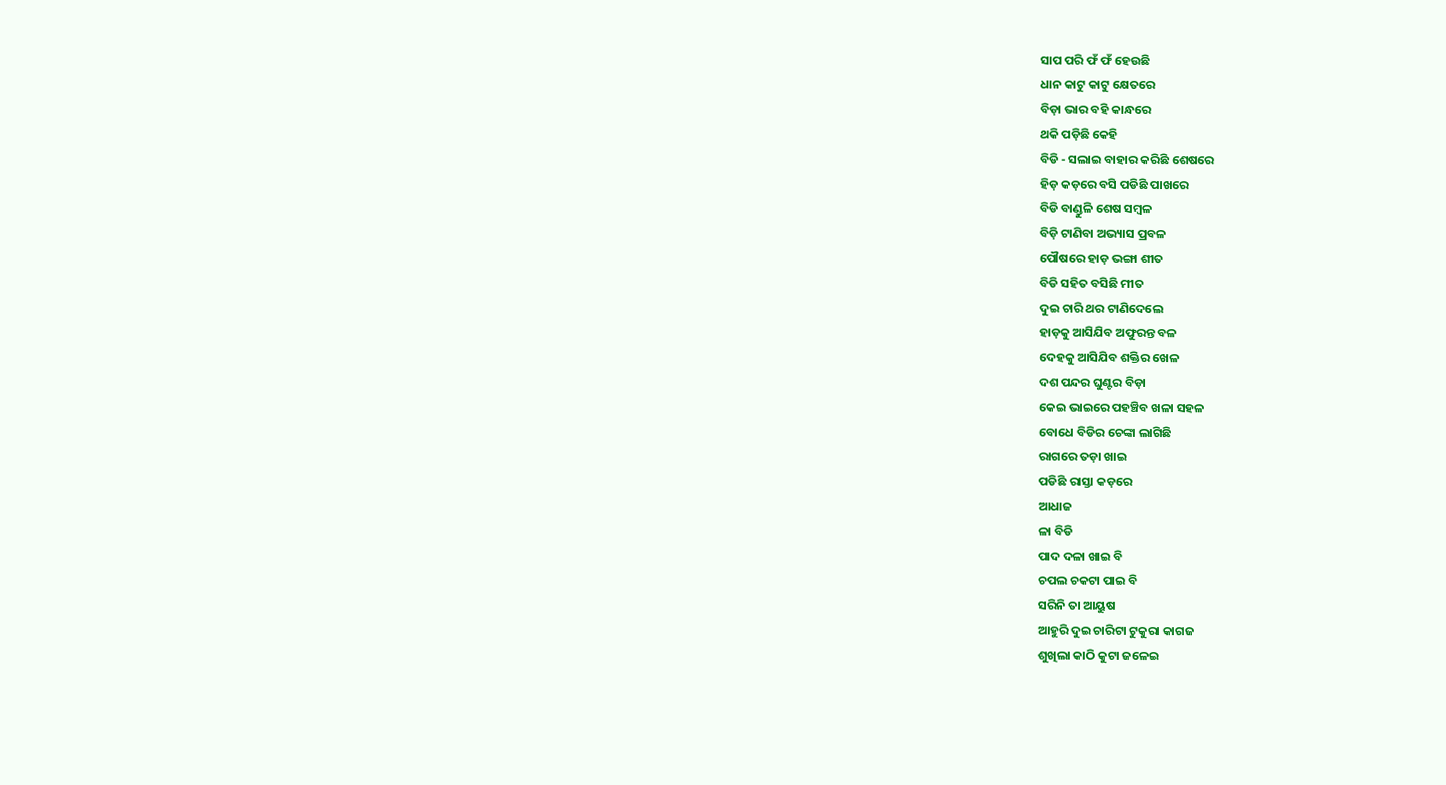ସାପ ପରି ଫଁ ଫଁ ହେଉଛି
ଧାନ କାଟୁ କାଟୁ କ୍ଷେତରେ
ବିଡ଼ା ଭାର ବହି କାନ୍ଧରେ
ଥକି ପଡ଼ିଛି କେହି
ବିଡି - ସଲାଇ ବାହାର କରିଛି ଶେଷରେ
ହିଡ଼ କଡ଼ରେ ବସି ପଡିଛି ପାଖରେ
ବିଡି ବାଣ୍ଡୁଳି ଶେଷ ସମ୍ବଳ
ବିଡ଼ି ଟାଣିବା ଅଭ୍ୟାସ ପ୍ରବଳ
ପୌଷରେ ହାଡ଼ ଭଙ୍ଗା ଶୀତ
ବିଡି ସହିତ ବସିଛି ମୀତ
ଦୁଇ ଚାରି ଥର ଟାଣିଦେଲେ
ହାଡ଼କୁ ଆସିଯିବ ଅଫୁରନ୍ତ ବଳ
ଦେହକୁ ଆସିଯିବ ଶକ୍ତିର ଖେଳ
ଦଶ ପନ୍ଦର ଘୁଣ୍ଟର ବିଡ଼ା
କେଇ ଭାଇରେ ପହଞ୍ଚିବ ଖଳା ସହଳ
ବୋଧେ ବିଡିର ଚେଙ୍କା ଲାଗିଛି
ରାଗରେ ତଡ଼ା ଖାଇ
ପଡିଛି ରାସ୍ତା କଡ଼ରେ
ଆଧାଜ
ଳା ବିଡି
ପାଦ ଦଳା ଖାଇ ବି
ଚପଲ ଚକଟା ପାଇ ବି
ସରିନି ତା ଆୟୁଷ
ଆହୁରି ଦୁଇ ଚାରିଟା ଟୁକୁରା କାଗଜ
ଶୁଖିଲା କାଠି କୁଟା ଜଳେଇ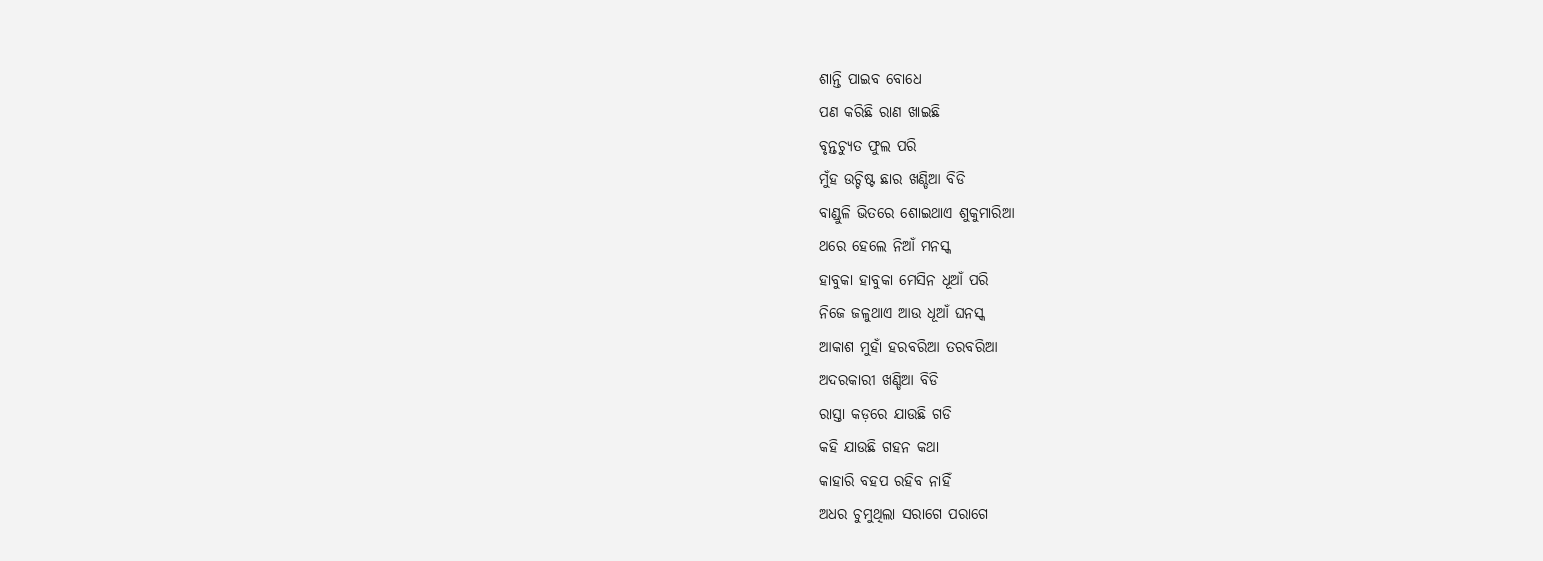ଶାନ୍ତି ପାଇବ ବୋଧେ
ପଣ କରିଛି ରାଣ ଖାଇଛି
ବୃନ୍ତଚ୍ୟୁତ ଫୁଲ ପରି
ମୁଁହ ଉଚ୍ଚିଷ୍ଟ ଛାର ଖଣ୍ଡିଆ ବିଡି
ବାଣ୍ଡୁଳି ଭିତରେ ଶୋଇଥାଏ ଶୁକୁମାରିଆ
ଥରେ ହେଲେ ନିଆଁ ମନସ୍କ
ହାବୁକା ହାବୁକା ମେସିନ ଧୂଆଁ ପରି
ନିଜେ ଜଳୁଥାଏ ଆଉ ଧୂଆଁ ଘନସ୍କ
ଆକାଶ ମୁହାଁ ହରବରିଆ ତରବରିଆ
ଅଦରକାରୀ ଖଣ୍ଡିଆ ବିଡି
ରାସ୍ତା କଡ଼ରେ ଯାଉଛି ଗଡି
କହି ଯାଉଛି ଗହନ କଥା
କାହାରି ବହପ ରହିବ ନାହିଁ
ଅଧର ଚୁମୁଥିଲା ସରାଗେ ପରାଗେ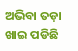ଅଭିବା ତଡ଼ା ଖାଇ ପଡିଛି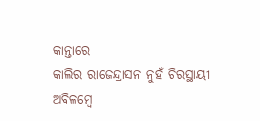କାନ୍ତାରେ
କାଲିର ରାଜେନ୍ଦ୍ରାସନ ନୁହଁ ଚିରସ୍ଥାୟୀ
ଅବିଳମ୍ବେ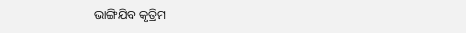ଭାଙ୍ଗିଯିବ କୃତ୍ରିମ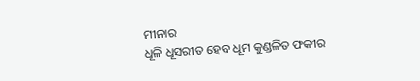ମୀନାର
ଧୂଳି ଧୂସରୀତ ହେବ ଧୂମ କୁଣ୍ଡଳିତ ଫକୀର